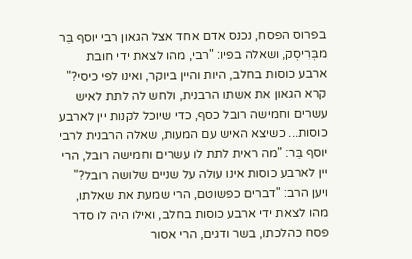בפרוס הפסח, נכנס אדם אחד אצל הגאון רבי יוסף בֵּר מבְּרִיסְק, ושאלה בפיו: "רבי, מהו לצאת ידי חובת ארבע כוסות בחלב, היות והיין ביוקר, ואינו לפי כיסי?" קרא הגאון את אשתו הרבנית, ולחש לה לתת לאיש עשרים וחמישה רובל כסף, כדי שיוכל לקנות יין לארבע כוסות... כשיצא האיש עם המעות, שאלה הרבנית לרבי יוסף בֵּר: "מה ראית לתת לו עשרים וחמישה רובל, הרי יין לארבע כוסות אינו עולה על שניים שלושה רובל?" ויען הרב: "דברים כפשוטם, הרי שמעת את שאלתו, מהו לצאת ידי ארבע כוסות בחלב, ואילו היה לו סדר פסח כהלכתו, בשר ודגים, הרי אסור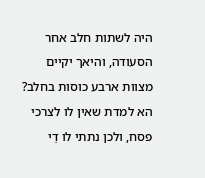היה לשתות חלב אחר הסעודה, והיאך יקיים מצוות ארבע כוסות בחלב? הא למדת שאין לו לצרכי פסח, ולכן נתתי לו דֵי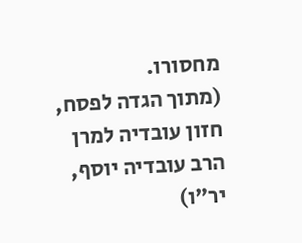מחסורו.
(מתוך הגדה לפסח, חזון עובדיה למרן הרב עובדיה יוסף, יר"ו)